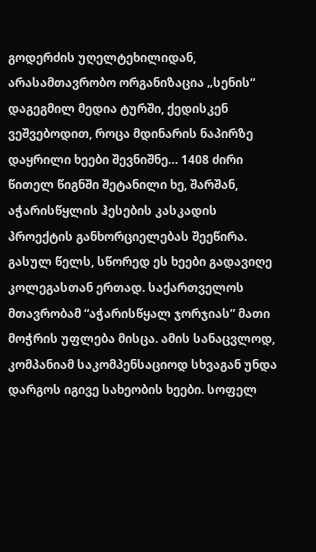გოდერძის უღელტეხილიდან, არასამთავრობო ორგანიზაცია „სენის“ დაგეგმილ მედია ტურში, ქედისკენ ვეშვებოდით, როცა მდინარის ნაპირზე დაყრილი ხეები შევნიშნე… 1408 ძირი წითელ წიგნში შეტანილი ხე, შარშან, აჭარისწყლის ჰესების კასკადის პროექტის განხორციელებას შეეწირა. გასულ წელს, სწორედ ეს ხეები გადავიღე კოლეგასთან ერთად. საქართველოს მთავრობამ “აჭარისწყალ ჯორჯიას” მათი მოჭრის უფლება მისცა. ამის სანაცვლოდ, კომპანიამ საკომპენსაციოდ სხვაგან უნდა დარგოს იგივე სახეობის ხეები. სოფელ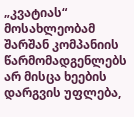„კვატიას“ მოსახლეობამ შარშან კომპანიის წარმომადგენლებს არ მისცა ხეების დარგვის უფლება,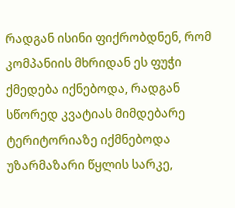რადგან ისინი ფიქრობდნენ, რომ კომპანიის მხრიდან ეს ფუჭი ქმედება იქნებოდა, რადგან სწორედ კვატიას მიმდებარე ტერიტორიაზე იქმნებოდა უზარმაზარი წყლის სარკე,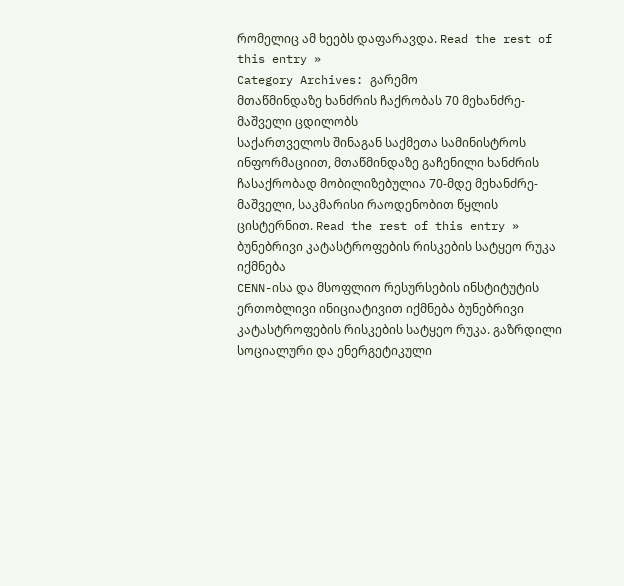რომელიც ამ ხეებს დაფარავდა. Read the rest of this entry »
Category Archives: გარემო
მთაწმინდაზე ხანძრის ჩაქრობას 70 მეხანძრე-მაშველი ცდილობს
საქართველოს შინაგან საქმეთა სამინისტროს ინფორმაციით, მთაწმინდაზე გაჩენილი ხანძრის ჩასაქრობად მობილიზებულია 70-მდე მეხანძრე-მაშველი, საკმარისი რაოდენობით წყლის ცისტერნით. Read the rest of this entry »
ბუნებრივი კატასტროფების რისკების სატყეო რუკა იქმნება
CENN-ისა და მსოფლიო რესურსების ინსტიტუტის ერთობლივი ინიციატივით იქმნება ბუნებრივი კატასტროფების რისკების სატყეო რუკა. გაზრდილი სოციალური და ენერგეტიკული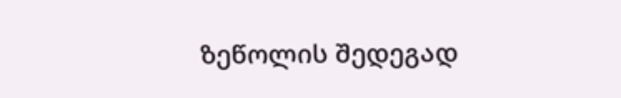ზეწოლის შედეგად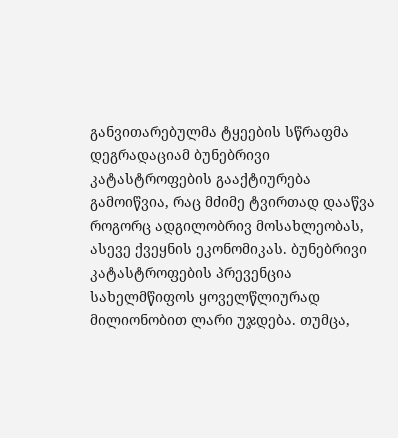განვითარებულმა ტყეების სწრაფმა დეგრადაციამ ბუნებრივი კატასტროფების გააქტიურება გამოიწვია, რაც მძიმე ტვირთად დააწვა როგორც ადგილობრივ მოსახლეობას, ასევე ქვეყნის ეკონომიკას. ბუნებრივი კატასტროფების პრევენცია სახელმწიფოს ყოველწლიურად მილიონობით ლარი უჯდება. თუმცა,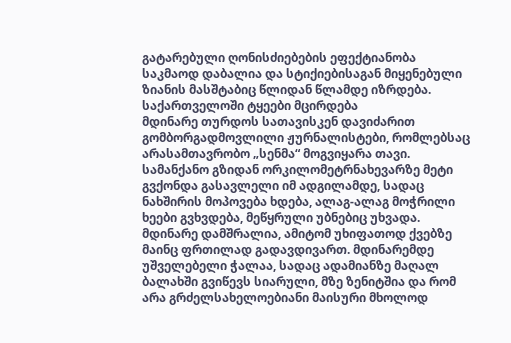გატარებული ღონისძიებების ეფექტიანობა საკმაოდ დაბალია და სტიქიებისაგან მიყენებული ზიანის მასშტაბიც წლიდან წლამდე იზრდება.
საქართველოში ტყეები მცირდება
მდინარე თურდოს სათავისკენ დავიძარით გომბორგადმოვლილი ჟურნალისტები, რომლებსაც არასამთავრობო „სენმა“ მოგვიყარა თავი. სამანქანო გზიდან ორკილომეტრნახევარზე მეტი გვქონდა გასავლელი იმ ადგილამდე, სადაც ნახშირის მოპოვება ხდება, ალაგ-ალაგ მოჭრილი ხეები გვხვდება, მეწყრული უბნებიც უხვადა. მდინარე დამშრალია, ამიტომ უხიფათოდ ქვებზე მაინც ფრთილად გადავდივართ. მდინარემდე უშველებელი ჭალაა, სადაც ადამიანზე მაღალ ბალახში გვიწევს სიარული, მზე ზენიტშია და რომ არა გრძელსახელოებიანი მაისური მხოლოდ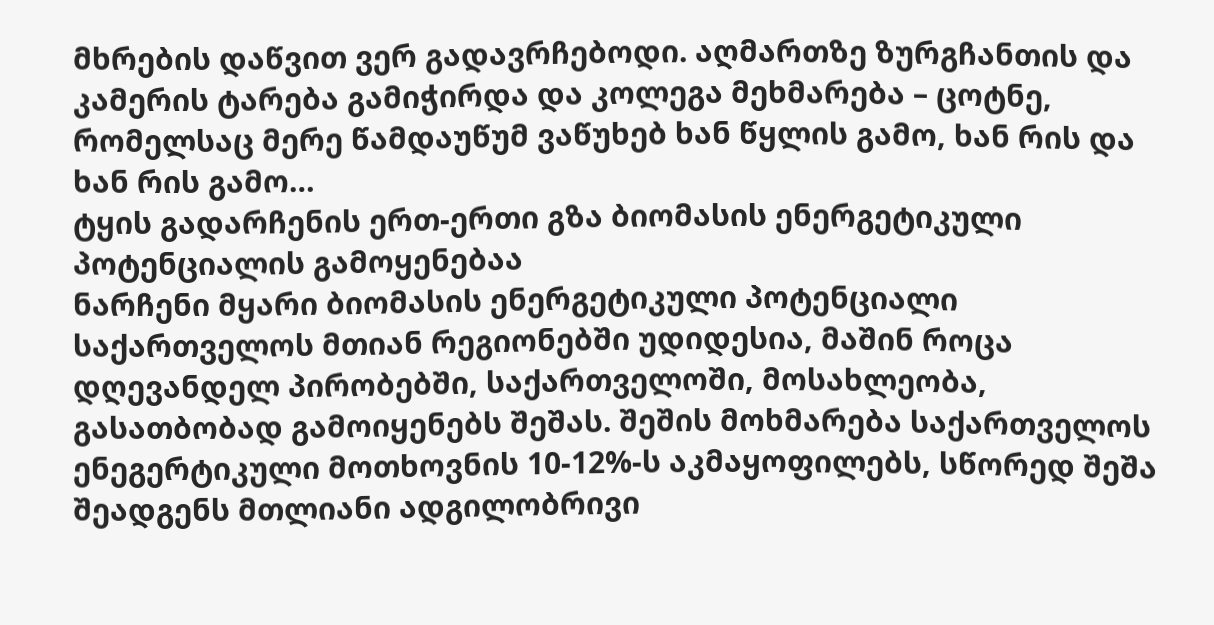მხრების დაწვით ვერ გადავრჩებოდი. აღმართზე ზურგჩანთის და კამერის ტარება გამიჭირდა და კოლეგა მეხმარება – ცოტნე, რომელსაც მერე წამდაუწუმ ვაწუხებ ხან წყლის გამო, ხან რის და ხან რის გამო…
ტყის გადარჩენის ერთ-ერთი გზა ბიომასის ენერგეტიკული პოტენციალის გამოყენებაა
ნარჩენი მყარი ბიომასის ენერგეტიკული პოტენციალი საქართველოს მთიან რეგიონებში უდიდესია, მაშინ როცა დღევანდელ პირობებში, საქართველოში, მოსახლეობა, გასათბობად გამოიყენებს შეშას. შეშის მოხმარება საქართველოს ენეგერტიკული მოთხოვნის 10-12%-ს აკმაყოფილებს, სწორედ შეშა შეადგენს მთლიანი ადგილობრივი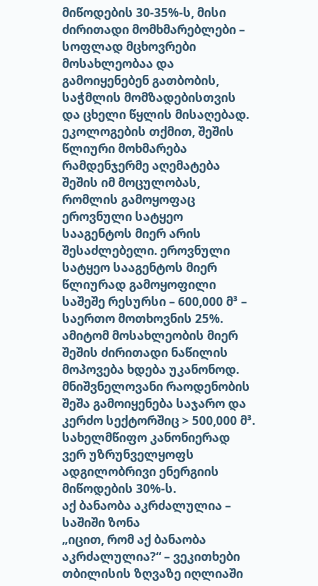მიწოდების 30-35%-ს, მისი ძირითადი მომხმარებლები – სოფლად მცხოვრები მოსახლეობაა და გამოიყენებენ გათბობის, საჭმლის მომზადებისთვის და ცხელი წყლის მისაღებად. ეკოლოგების თქმით, შეშის წლიური მოხმარება რამდენჯერმე აღემატება შეშის იმ მოცულობას, რომლის გამოყოფაც ეროვნული სატყეო სააგენტოს მიერ არის შესაძლებელი. ეროვნული სატყეო სააგენტოს მიერ წლიურად გამოყოფილი საშეშე რესურსი – 600,000 მ³ – საერთო მოთხოვნის 25%. ამიტომ მოსახლეობის მიერ შეშის ძირითადი ნაწილის მოპოვება ხდება უკანონოდ. მნიშვნელოვანი რაოდენობის შეშა გამოიყენება საჯარო და კერძო სექტორშიც > 500,000 მ³. სახელმწიფო კანონიერად ვერ უზრუნველყოფს ადგილობრივი ენერგიის მიწოდების 30%-ს.
აქ ბანაობა აკრძალულია – საშიში ზონა
„იცით, რომ აქ ბანაობა აკრძალულია?“ – ვეკითხები თბილისის ზღვაზე იღლიაში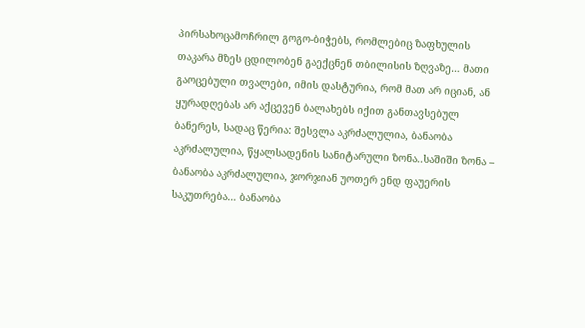პირსახოცამოჩრილ გოგო-ბიჭებს, რომლებიც ზაფხულის თაკარა მზეს ცდილობენ გაექცნენ თბილისის ზღვაზე… მათი გაოცებული თვალები, იმის დასტურია, რომ მათ არ იციან, ან ყურადღებას არ აქცევენ ბალახებს იქით განთავსებულ ბანერეს, სადაც წერია: შესვლა აკრძალულია, ბანაობა აკრძალულია, წყალსადენის სანიტარული ზონა..საშიში ზონა – ბანაობა აკრძალულია, ჯორჯიან უოთერ ენდ ფაუერის საკუთრება… ბანაობა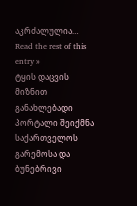აკრძალულია… Read the rest of this entry »
ტყის დაცვის მიზნით განახლებადი პორტალი შეიქმნა
საქართველოს გარემოსა და ბუნებრივი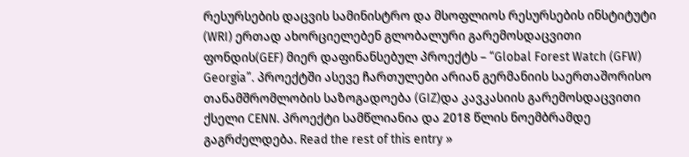რესურსების დაცვის სამინისტრო და მსოფლიოს რესურსების ინსტიტუტი (WRI) ერთად ახორციელებენ გლობალური გარემოსდაცვითი ფონდის(GEF) მიერ დაფინანსებულ პროექტს – “Global Forest Watch (GFW) Georgia”. პროექტში ასევე ჩართულები არიან გერმანიის საერთაშორისო თანამშრომლობის საზოგადოება (GIZ)და კავკასიის გარემოსდაცვითი ქსელი CENN. პროექტი სამწლიანია და 2018 წლის ნოემბრამდე გაგრძელდება. Read the rest of this entry »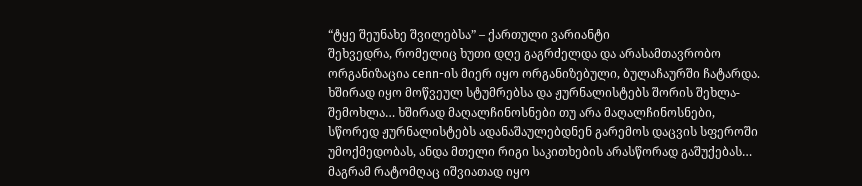“ტყე შეუნახე შვილებსა” – ქართული ვარიანტი
შეხვედრა, რომელიც ხუთი დღე გაგრძელდა და არასამთავრობო ორგანიზაცია cenn-ის მიერ იყო ორგანიზებული, ბულაჩაურში ჩატარდა. ხშირად იყო მოწვეულ სტუმრებსა და ჟურნალისტებს შორის შეხლა-შემოხლა… ხშირად მაღალჩინოსნები თუ არა მაღალჩინოსნები, სწორედ ჟურნალისტებს ადანაშაულებდნენ გარემოს დაცვის სფეროში უმოქმედობას, ანდა მთელი რიგი საკითხების არასწორად გაშუქებას… მაგრამ რატომღაც იშვიათად იყო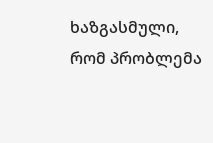ხაზგასმული, რომ პრობლემა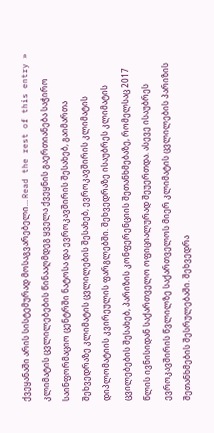ქვეყანაში არის სისტემურად მოსაგვარებელი… Read the rest of this entry »
კლიმატის ცვლილებების წინააღმდეგ ყველა ქვეყნის გაერთიანება საჭირო
საინფორმაციო ცენტრში ნატოსა და ევროკავშირის შესახებ, გაიმართა შეხვედრაზე კლიმატის ცვლილების შესახებ, ევროკავშირის კლიმატის დიპლომატიის კვირეულის ფარგლებში. შეხვედრაზე ისაუბრეს კლიმატის ცვილებების შესახებ, პარიზის კონფერენციის შეთანხმებაზე, რომელსაც 2017 წლის ივნისიდან საქართველო ოფიციალურად შეუერთდა. ასევე ისაუბრეს ევროკავშირის წვლილზე საქართველოს მიერ კლიმატის ცვლილების პარიზის შეთანხმების შესრულებაში. შეხვედრა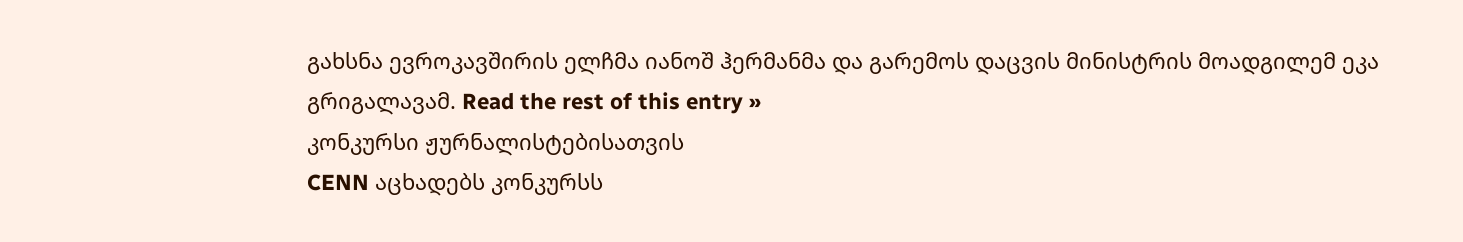გახსნა ევროკავშირის ელჩმა იანოშ ჰერმანმა და გარემოს დაცვის მინისტრის მოადგილემ ეკა გრიგალავამ. Read the rest of this entry »
კონკურსი ჟურნალისტებისათვის
CENN აცხადებს კონკურსს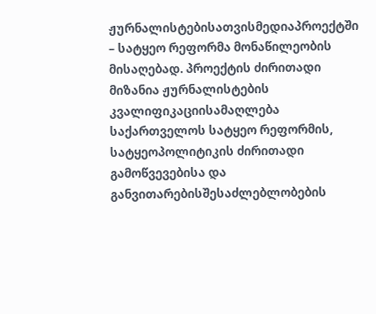ჟურნალისტებისათვისმედიაპროექტში – სატყეო რეფორმა მონაწილეობის მისაღებად. პროექტის ძირითადი მიზანია ჟურნალისტების კვალიფიკაციისამაღლება საქართველოს სატყეო რეფორმის, სატყეოპოლიტიკის ძირითადი გამოწვევებისა და განვითარებისშესაძლებლობების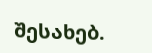შესახებ.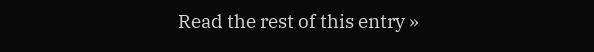Read the rest of this entry »